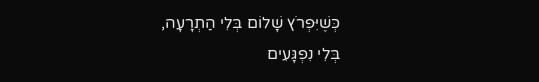כְּשֶׁיִּפְרֹץ שָׁלוֹם בְּלִי הַתְרָעָה,
בְּלִי נִפְגָּעִים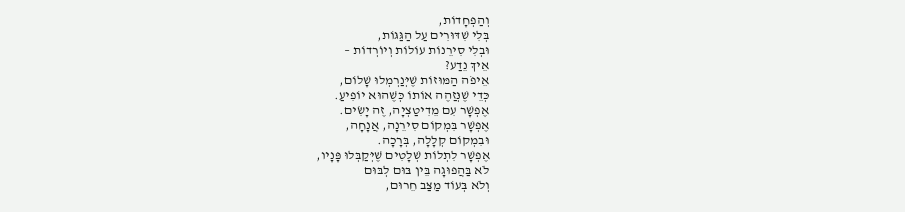וְהַפְחָדוֹת,
בְּלִי שִׁדּוּרִים עַל הַגַּגּוֹת,
וּבְלִי סִירֵנוֹת עוֹלוֹת וְיוֹרְדוֹת –
אֵיךְ נֵדַע?
אֵיפֹה הַמּוּזוֹת שֶׁיְּנַרְמְלוּ שָׁלוֹם,
כְּדֵי שֶׁנְּזַהֶה אוֹתוֹ כְּשֶׁהוּא יוֹפִיעַ.
אֶפְשָׁר עִם מֵדִיטַצְיָה, זֶה יָשִׂים.
אֶפְשָׁר בִּמְקוֹם סִירֵנָה, אֲנָחָה,
וּבִמְקוֹם קְלָלָה, בְּרָכָה.
אֶפְשָׁר לִתְלוֹת שְׁלָטִים שֶׁיְּקַבְּלוּ פָּנָיו,
לֹא בַּהֲפוּגָה בֵּין בּוּם לְבּוּם
וְלֹא בְּעוֹד מַצַּב חֵרוּם,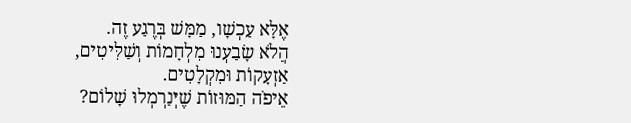אֶלָּא עַכְשָׁו, מַמָּשׁ בְּרֶגַע זֶה.
הֲלֹא שָׂבַעְנוּ מִלְחָמוֹת וְשַׁלִּיטִים,
אַזְעָקוֹת וּמִקְלָטִים.
אֵיפֹה הַמּוּזוֹת שֶׁיְּנַרְמְלוּ שָׁלוֹם?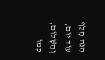הִנֵּה חָלַף עוֹד יוֹם,
וְהַשָּׁלוֹם, כְּמוֹ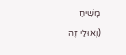מָשִׁיחַ
(וְאוּלַי זֶה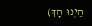הַיְנוּ הָךְ)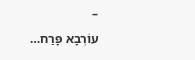–
עוֹרְבָא פָּרַח…